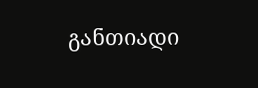განთიადი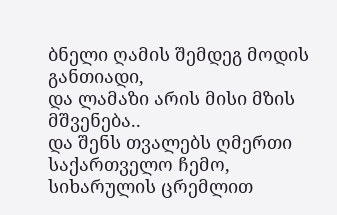ბნელი ღამის შემდეგ მოდის განთიადი,
და ლამაზი არის მისი მზის მშვენება..
და შენს თვალებს ღმერთი საქართველო ჩემო,
სიხარულის ცრემლით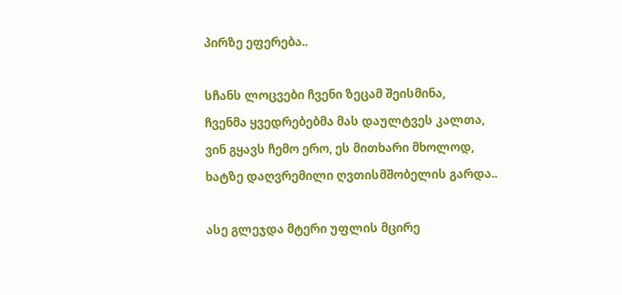პირზე ეფერება..

სჩანს ლოცვები ჩვენი ზეცამ შეისმინა,
ჩვენმა ყვედრებებმა მას დაულტვეს კალთა,
ვინ გყავს ჩემო ერო, ეს მითხარი მხოლოდ,
ხატზე დაღვრემილი ღვთისმშობელის გარდა..

ასე გლეჯდა მტერი უფლის მცირე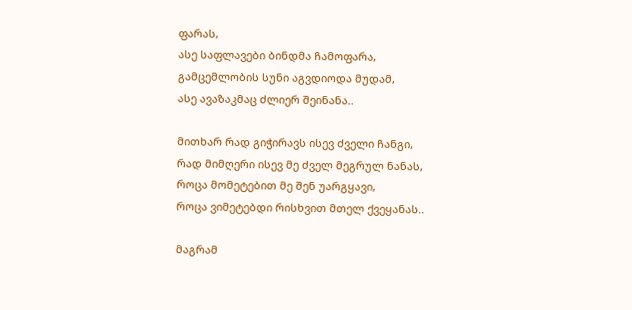ფარას,
ასე საფლავები ბინდმა ჩამოფარა,
გამცემლობის სუნი აგვდიოდა მუდამ,
ასე ავაზაკმაც ძლიერ შეინანა..

მითხარ რად გიჭირავს ისევ ძველი ჩანგი,
რად მიმღერი ისევ მე ძველ მეგრულ ნანას,
როცა მომეტებით მე შენ უარგყავი,
როცა ვიმეტებდი რისხვით მთელ ქვეყანას..

მაგრამ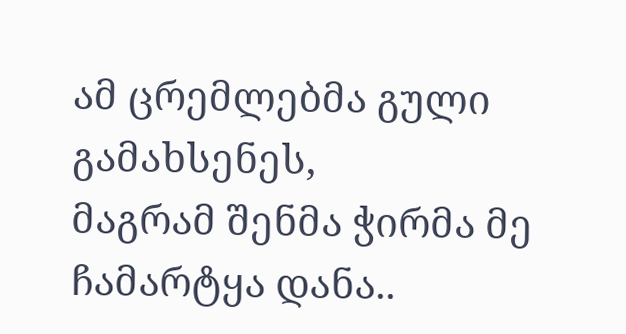ამ ცრემლებმა გული გამახსენეს,
მაგრამ შენმა ჭირმა მე ჩამარტყა დანა..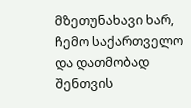მზეთუნახავი ხარ, ჩემო საქართველო
და დათმობად შენთვის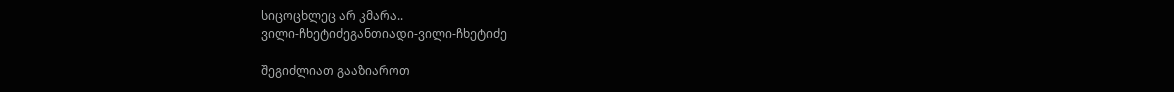სიცოცხლეც არ კმარა..
ვილი-ჩხეტიძეგანთიადი-ვილი-ჩხეტიძე

შეგიძლიათ გააზიაროთ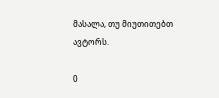მასალა, თუ მიუთითებთ ავტორს.

0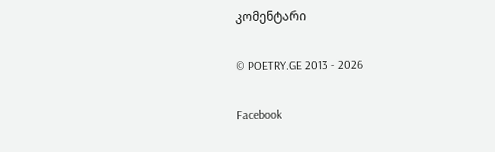კომენტარი

© POETRY.GE 2013 - 2026

Facebook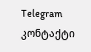Telegram კონტაქტი